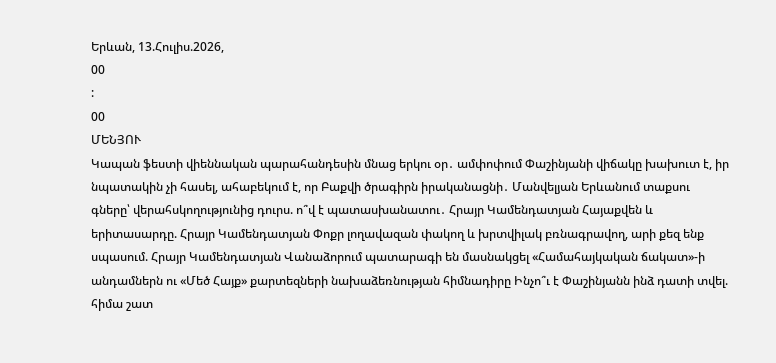Երևան, 13.Հուլիս.2026,
00
:
00
ՄԵՆՅՈՒ
Կապան ֆեստի վիեննական պարահանդեսին մնաց երկու օր․ ամփոփում Փաշինյանի վիճակը խախուտ է, իր նպատակին չի հասել, ահաբեկում է, որ Բաքվի ծրագիրն իրականացնի․ Մանվելյան Երևանում տաքսու գները՝ վերահսկողությունից դուրս. ո՞վ է պատասխանատու․ Հրայր Կամենդատյան Հայաքվեն և երիտասարդը. Հրայր Կամենդատյան Փոքր լողավազան փակող և խրտվիլակ բռնագրավող, արի քեզ ենք սպասում. Հրայր Կամենդատյան Վանաձորում պատարագի են մասնակցել «Համահայկական ճակատ»-ի անդամներն ու «Մեծ Հայք» քարտեզների նախաձեռնության հիմնադիրը Ինչո՞ւ է Փաշինյանն ինձ դատի տվել. հիմա շատ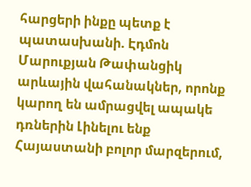հարցերի ինքը պետք է պատասխանի. Էդմոն Մարուքյան Թափանցիկ արևային վահանակներ, որոնք կարող են ամրացվել ապակե դռներին Լինելու ենք Հայաստանի բոլոր մարզերում,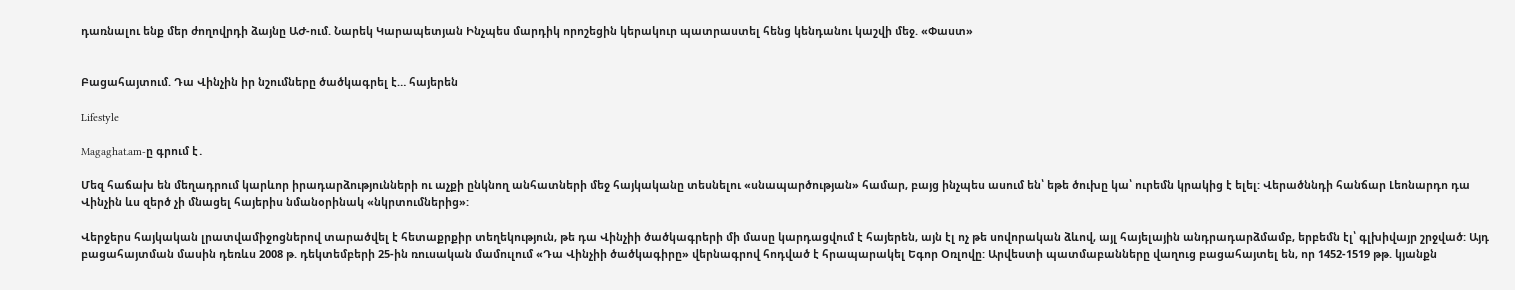դառնալու ենք մեր ժողովրդի ձայնը ԱԺ-ում. Նարեկ Կարապետյան Ինչպես մարդիկ որոշեցին կերակուր պատրաստել հենց կենդանու կաշվի մեջ. «Փաստ»


Բացահայտում. Դա Վինչին իր նշումները ծածկագրել է… հայերեն

Lifestyle

Magaghat.am-ը գրում է․

Մեզ հաճախ են մեղադրում կարևոր իրադարձությունների ու աչքի ընկնող անհատների մեջ հայկականը տեսնելու «սնապարծության» համար, բայց ինչպես ասում են՝ եթե ծուխը կա՝ ուրեմն կրակից է ելել: Վերածննդի հանճար Լեոնարդո դա Վինչին ևս զերծ չի մնացել հայերիս նմանօրինակ «նկրտումներից»:

Վերջերս հայկական լրատվամիջոցներով տարածվել է հետաքրքիր տեղեկություն, թե դա Վինչիի ծածկագրերի մի մասը կարդացվում է հայերեն, այն էլ ոչ թե սովորական ձևով, այլ հայելային անդրադարձմամբ, երբեմն էլ՝ գլխիվայր շրջված: Այդ բացահայտման մասին դեռևս 2008 թ. դեկտեմբերի 25-ին ռուսական մամուլում «Դա Վինչիի ծածկագիրը» վերնագրով հոդված է հրապարակել Եգոր Օռլովը: Արվեստի պատմաբանները վաղուց բացահայտել են, որ 1452-1519 թթ. կյանքն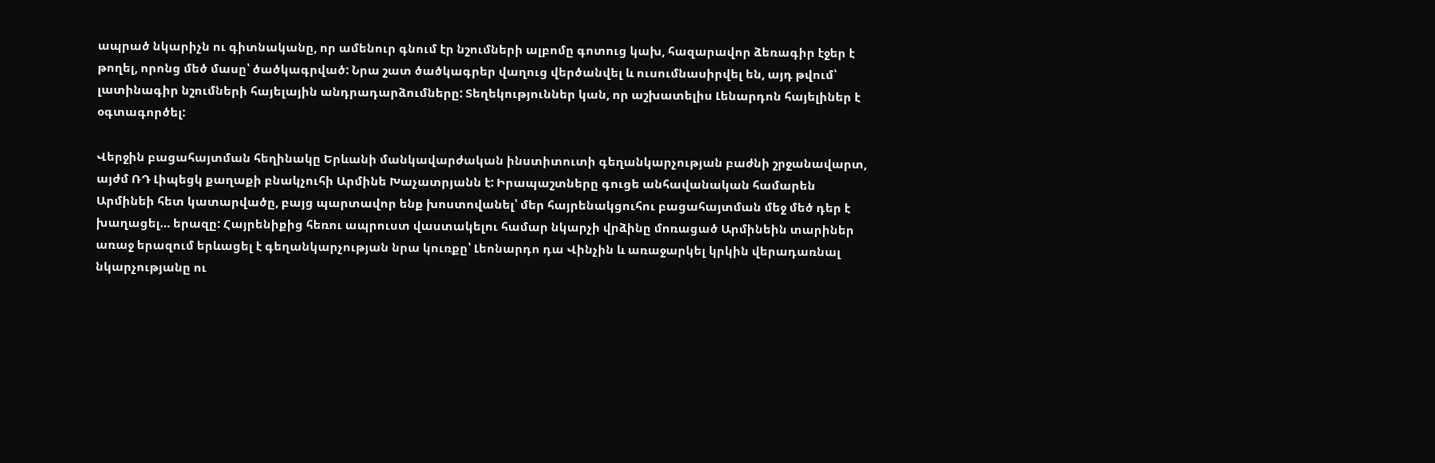ապրած նկարիչն ու գիտնականը, որ ամենուր գնում էր նշումների ալբոմը գոտուց կախ, հազարավոր ձեռագիր էջեր է թողել, որոնց մեծ մասը՝ ծածկագրված: Նրա շատ ծածկագրեր վաղուց վերծանվել և ուսումնասիրվել են, այդ թվում՝ լատինագիր նշումների հայելային անդրադարձումները: Տեղեկություններ կան, որ աշխատելիս Լենարդոն հայելիներ է օգտագործել:

Վերջին բացահայտման հեղինակը Երևանի մանկավարժական ինստիտուտի գեղանկարչության բաժնի շրջանավարտ, այժմ ՌԴ Լիպեցկ քաղաքի բնակչուհի Արմինե Խաչատրյանն է: Իրապաշտները գուցե անհավանական համարեն Արմինեի հետ կատարվածը, բայց պարտավոր ենք խոստովանել՝ մեր հայրենակցուհու բացահայտման մեջ մեծ դեր է խաղացել… երազը: Հայրենիքից հեռու ապրուստ վաստակելու համար նկարչի վրձինը մոռացած Արմինեին տարիներ առաջ երազում երևացել է գեղանկարչության նրա կուռքը՝ Լեոնարդո դա Վինչին և առաջարկել կրկին վերադառնալ նկարչությանը ու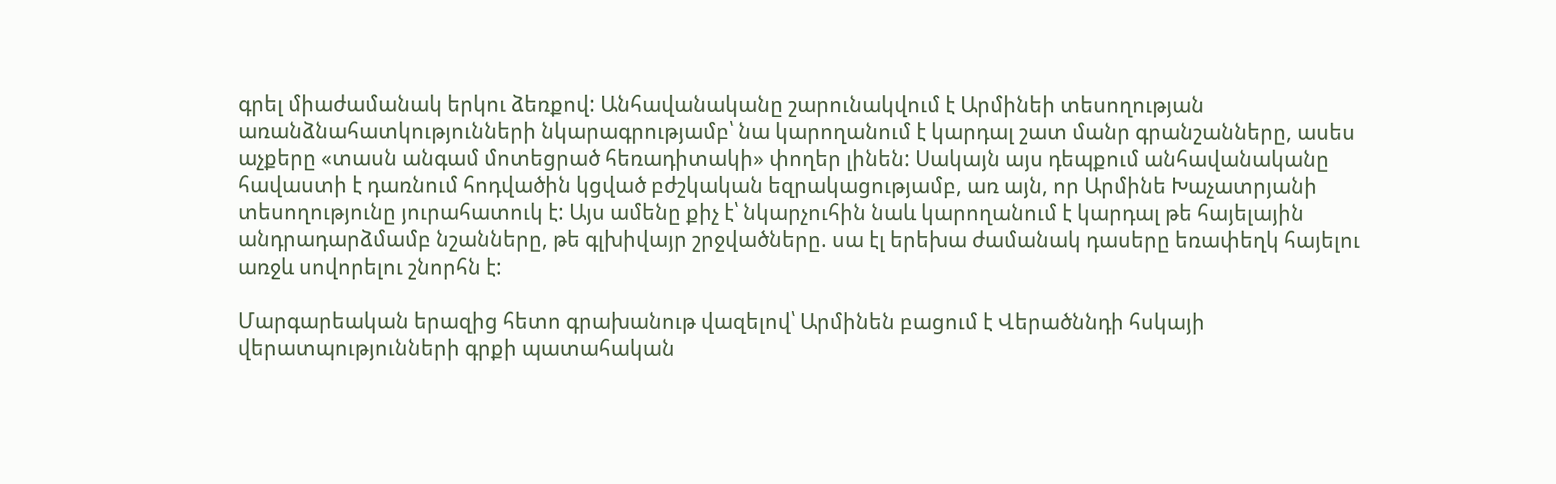գրել միաժամանակ երկու ձեռքով: Անհավանականը շարունակվում է Արմինեի տեսողության առանձնահատկությունների նկարագրությամբ՝ նա կարողանում է կարդալ շատ մանր գրանշանները, ասես աչքերը «տասն անգամ մոտեցրած հեռադիտակի» փողեր լինեն: Սակայն այս դեպքում անհավանականը հավաստի է դառնում հոդվածին կցված բժշկական եզրակացությամբ, առ այն, որ Արմինե Խաչատրյանի տեսողությունը յուրահատուկ է: Այս ամենը քիչ է՝ նկարչուհին նաև կարողանում է կարդալ թե հայելային անդրադարձմամբ նշանները, թե գլխիվայր շրջվածները. սա էլ երեխա ժամանակ դասերը եռափեղկ հայելու առջև սովորելու շնորհն է:

Մարգարեական երազից հետո գրախանութ վազելով՝ Արմինեն բացում է Վերածննդի հսկայի վերատպությունների գրքի պատահական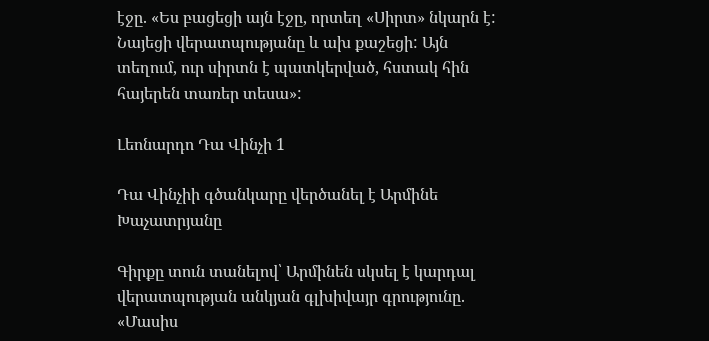էջը. «Ես բացեցի այն էջը, որտեղ «Սիրտ» նկարն է: Նայեցի վերատպությանը և ախ քաշեցի: Այն տեղում, ուր սիրտն է պատկերված, հստակ հին հայերեն տառեր տեսա»:

Լեոնարդո Դա Վինչի 1

Դա Վինչիի գծանկարը վերծանել է Արմինե Խաչատրյանը

Գիրքը տուն տանելով՝ Արմինեն սկսել է կարդալ վերատպության անկյան գլխիվայր գրությունը. «Մասիս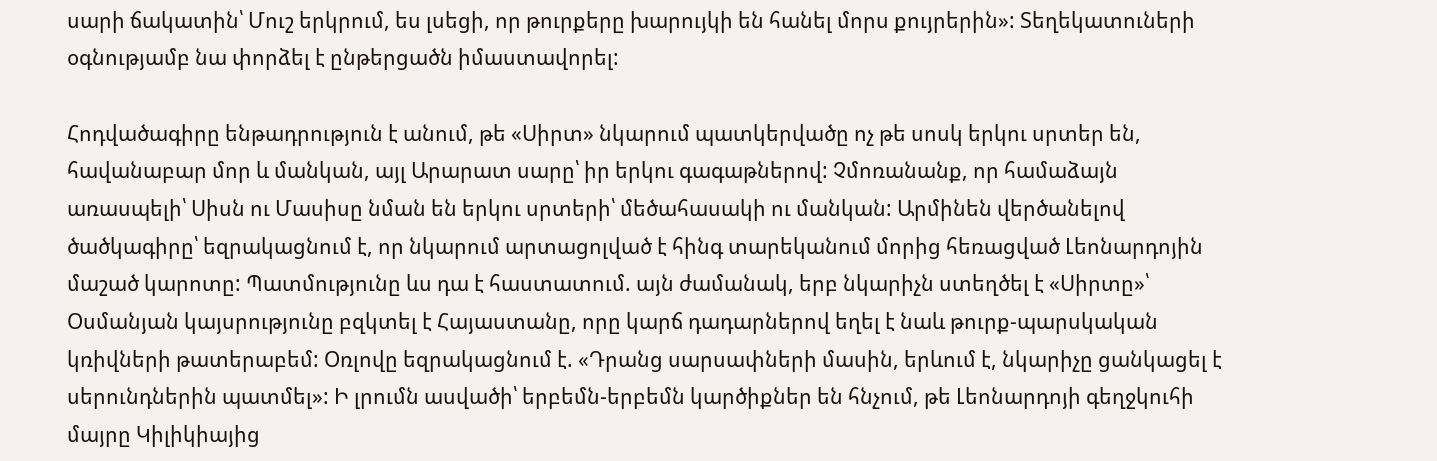սարի ճակատին՝ Մուշ երկրում, ես լսեցի, որ թուրքերը խարույկի են հանել մորս քույրերին»: Տեղեկատուների օգնությամբ նա փորձել է ընթերցածն իմաստավորել:

Հոդվածագիրը ենթադրություն է անում, թե «Սիրտ» նկարում պատկերվածը ոչ թե սոսկ երկու սրտեր են, հավանաբար մոր և մանկան, այլ Արարատ սարը՝ իր երկու գագաթներով: Չմոռանանք, որ համաձայն առասպելի՝ Սիսն ու Մասիսը նման են երկու սրտերի՝ մեծահասակի ու մանկան: Արմինեն վերծանելով ծածկագիրը՝ եզրակացնում է, որ նկարում արտացոլված է հինգ տարեկանում մորից հեռացված Լեոնարդոյին մաշած կարոտը: Պատմությունը ևս դա է հաստատում. այն ժամանակ, երբ նկարիչն ստեղծել է «Սիրտը»՝ Օսմանյան կայսրությունը բզկտել է Հայաստանը, որը կարճ դադարներով եղել է նաև թուրք-պարսկական կռիվների թատերաբեմ: Օռլովը եզրակացնում է. «Դրանց սարսափների մասին, երևում է, նկարիչը ցանկացել է սերունդներին պատմել»: Ի լրումն ասվածի՝ երբեմն-երբեմն կարծիքներ են հնչում, թե Լեոնարդոյի գեղջկուհի մայրը Կիլիկիայից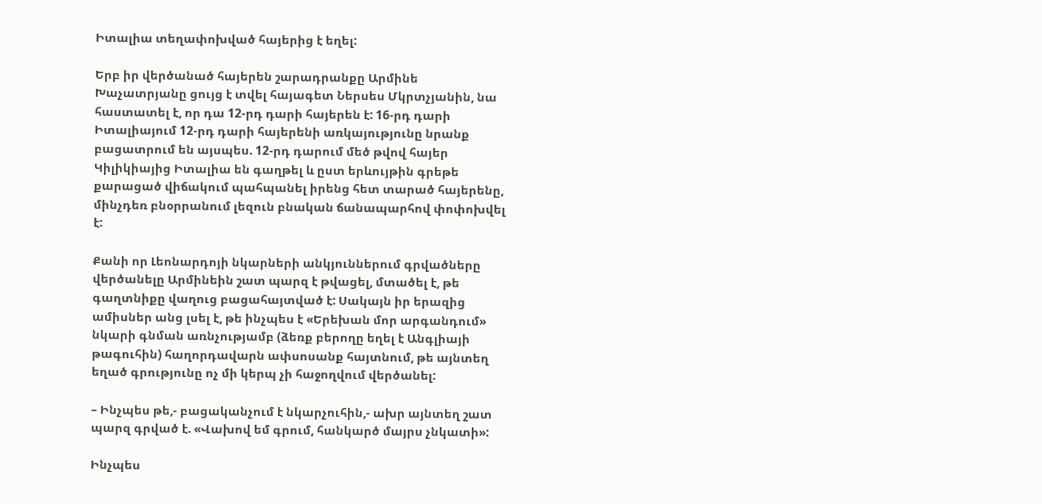Իտալիա տեղափոխված հայերից է եղել:

Երբ իր վերծանած հայերեն շարադրանքը Արմինե Խաչատրյանը ցույց է տվել հայագետ Ներսես Մկրտչյանին, նա հաստատել է, որ դա 12-րդ դարի հայերեն է: 16-րդ դարի Իտալիայում 12-րդ դարի հայերենի առկայությունը նրանք բացատրում են այսպես. 12-րդ դարում մեծ թվով հայեր Կիլիկիայից Իտալիա են գաղթել և ըստ երևույթին գրեթե քարացած վիճակում պահպանել իրենց հետ տարած հայերենը, մինչդեռ բնօրրանում լեզուն բնական ճանապարհով փոփոխվել է:

Քանի որ Լեոնարդոյի նկարների անկյուններում գրվածները վերծանելը Արմինեին շատ պարզ է թվացել, մտածել է, թե գաղտնիքը վաղուց բացահայտված է: Սակայն իր երազից ամիսներ անց լսել է, թե ինչպես է «Երեխան մոր արգանդում» նկարի գնման առնչությամբ (ձեռք բերողը եղել է Անգլիայի թագուհին) հաղորդավարն ափսոսանք հայտնում, թե այնտեղ եղած գրությունը ոչ մի կերպ չի հաջողվում վերծանել:

– Ինչպես թե,- բացականչում է նկարչուհին,- ախր այնտեղ շատ պարզ գրված է. «Վախով եմ գրում, հանկարծ մայրս չնկատի»:

Ինչպես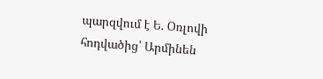պարզվում է Ե. Օռլովի հոդվածից՝ Արմինեն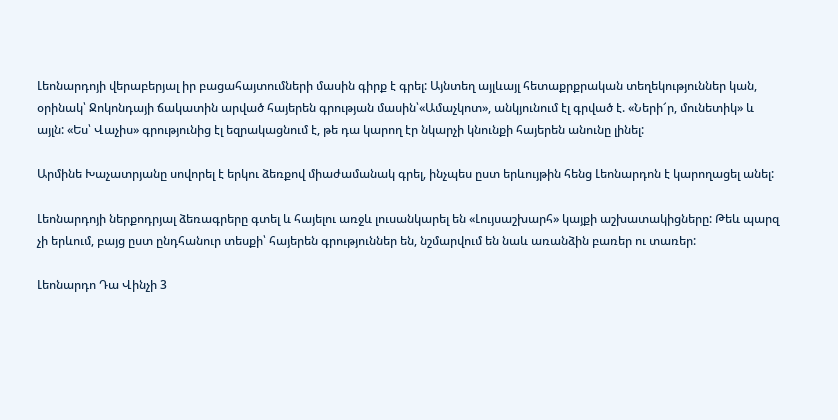Լեոնարդոյի վերաբերյալ իր բացահայտումների մասին գիրք է գրել: Այնտեղ այլևայլ հետաքրքրական տեղեկություններ կան, օրինակ՝ Ջոկոնդայի ճակատին արված հայերեն գրության մասին՝«Ամաչկոտ», անկյունում էլ գրված է. «Ների՜ր, մունետիկ» և այլն: «Ես՝ Վաչիս» գրությունից էլ եզրակացնում է, թե դա կարող էր նկարչի կնունքի հայերեն անունը լինել:

Արմինե Խաչատրյանը սովորել է երկու ձեռքով միաժամանակ գրել, ինչպես ըստ երևույթին հենց Լեոնարդոն է կարողացել անել:

Լեոնարդոյի ներքոդրյալ ձեռագրերը գտել և հայելու առջև լուսանկարել են «Լույսաշխարհ» կայքի աշխատակիցները: Թեև պարզ չի երևում, բայց ըստ ընդհանուր տեսքի՝ հայերեն գրություններ են, նշմարվում են նաև առանձին բառեր ու տառեր:

Լեոնարդո Դա Վինչի 3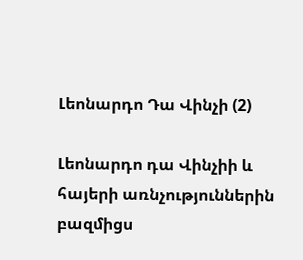Լեոնարդո Դա Վինչի (2)

Լեոնարդո դա Վինչիի և հայերի առնչություններին բազմիցս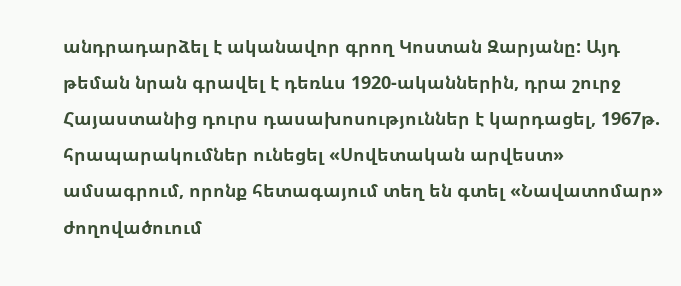անդրադարձել է ականավոր գրող Կոստան Զարյանը: Այդ թեման նրան գրավել է դեռևս 1920-ականներին, դրա շուրջ Հայաստանից դուրս դասախոսություններ է կարդացել, 1967թ. հրապարակումներ ունեցել «Սովետական արվեստ» ամսագրում, որոնք հետագայում տեղ են գտել «Նավատոմար» ժողովածուում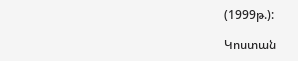(1999թ.):

Կոստան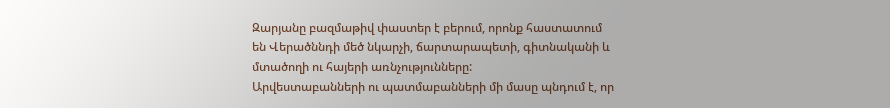Զարյանը բազմաթիվ փաստեր է բերում, որոնք հաստատում են Վերածննդի մեծ նկարչի, ճարտարապետի, գիտնականի և մտածողի ու հայերի առնչությունները:
Արվեստաբանների ու պատմաբանների մի մասը պնդում է, որ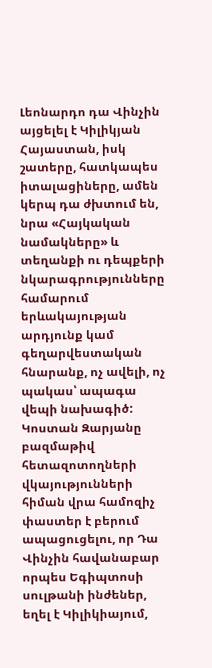Լեոնարդո դա Վինչին այցելել է Կիլիկյան Հայաստան, իսկ շատերը, հատկապես իտալացիները, ամեն կերպ դա ժխտում են, նրա «Հայկական նամակները» և տեղանքի ու դեպքերի նկարագրությունները համարում երևակայության արդյունք կամ գեղարվեստական հնարանք, ոչ ավելի, ոչ պակաս՝ ապագա վեպի նախագիծ: Կոստան Զարյանը բազմաթիվ հետազոտողների վկայությունների հիման վրա համոզիչ փաստեր է բերում ապացուցելու, որ Դա Վինչին հավանաբար որպես Եգիպտոսի սուլթանի ինժեներ, եղել է Կիլիկիայում,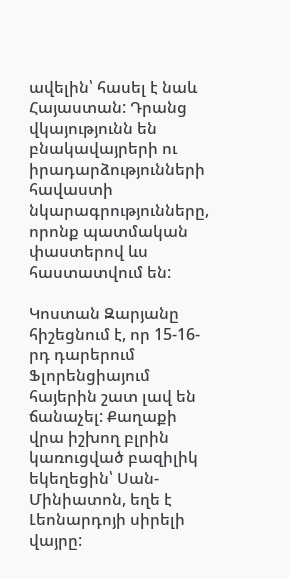ավելին՝ հասել է նաև Հայաստան: Դրանց վկայությունն են բնակավայրերի ու իրադարձությունների հավաստի նկարագրությունները, որոնք պատմական փաստերով ևս հաստատվում են:

Կոստան Զարյանը հիշեցնում է, որ 15-16-րդ դարերում Ֆլորենցիայում հայերին շատ լավ են ճանաչել: Քաղաքի վրա իշխող բլրին կառուցված բազիլիկ եկեղեցին՝ Սան-Մինիատոն, եղե է Լեոնարդոյի սիրելի վայրը: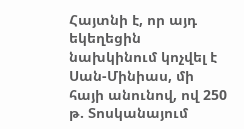Հայտնի է, որ այդ եկեղեցին նախկինում կոչվել է Սան-Մինիաս, մի հայի անունով, ով 250 թ. Տոսկանայում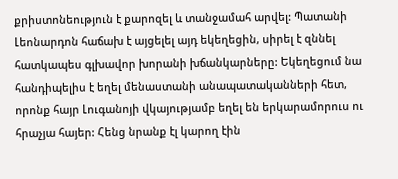քրիստոնեություն է քարոզել և տանջամահ արվել: Պատանի Լեոնարդոն հաճախ է այցելել այդ եկեղեցին, սիրել է զննել հատկապես գլխավոր խորանի խճանկարները: Եկեղեցում նա հանդիպելիս է եղել մենաստանի անապատականների հետ, որոնք հայր Լուգանոյի վկայությամբ եղել են երկարամորուս ու հրաչյա հայեր: Հենց նրանք էլ կարող էին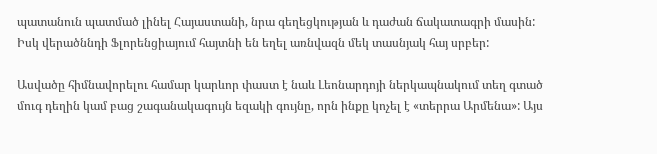պատանուն պատմած լինել Հայաստանի, նրա գեղեցկության և դաժան ճակատագրի մասին: Իսկ վերածննդի Ֆլորենցիայում հայտնի են եղել առնվազն մեկ տասնյակ հայ սրբեր:

Ասվածը հիմնավորելու համար կարևոր փաստ է նաև Լեոնարդոյի ներկապնակում տեղ գտած մուգ դեղին կամ բաց շագանակագույն եզակի գույնը, որն ինքը կոչել է «տերրա Արմենա»: Այս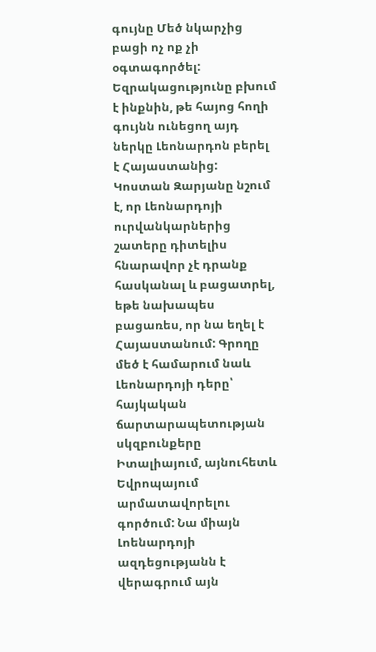գույնը Մեծ նկարչից բացի ոչ ոք չի օգտագործել: Եզրակացությունը բխում է ինքնին, թե հայոց հողի գույնն ունեցող այդ ներկը Լեոնարդոն բերել է Հայաստանից:
Կոստան Զարյանը նշում է, որ Լեոնարդոյի ուրվանկարներից շատերը դիտելիս հնարավոր չէ դրանք հասկանալ և բացատրել, եթե նախապես բացառես, որ նա եղել է Հայաստանում: Գրողը մեծ է համարում նաև Լեոնարդոյի դերը՝ հայկական ճարտարապետության սկզբունքերը Իտալիայում, այնուհետև Եվրոպայում արմատավորելու գործում: Նա միայն Լոենարդոյի ազդեցությանն է վերագրում այն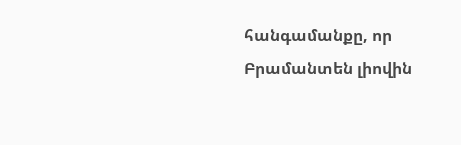հանգամանքը, որ Բրամանտեն լիովին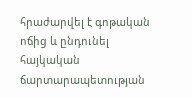հրաժարվել է գոթական ոճից և ընդունել հայկական ճարտարապետության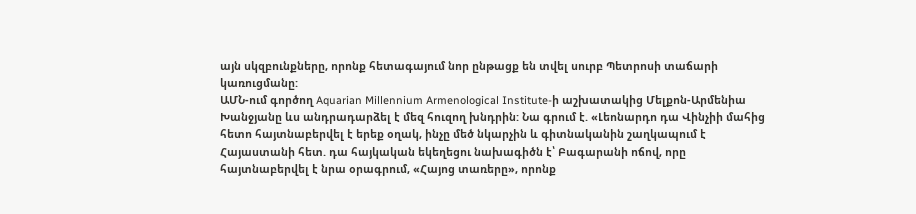այն սկզբունքները, որոնք հետագայում նոր ընթացք են տվել սուրբ Պետրոսի տաճարի կառուցմանը:
ԱՄՆ-ում գործող Aquarian Millennium Armenological Institute-ի աշխատակից Մելքոն-Արմենիա Խանջյանը ևս անդրադարձել է մեզ հուզող խնդրին: Նա գրում է. «Լեոնարդո դա Վինչիի մահից հետո հայտնաբերվել է երեք օղակ, ինչը մեծ նկարչին և գիտնականին շաղկապում է Հայաստանի հետ. դա հայկական եկեղեցու նախագիծն է՝ Բագարանի ոճով, որը հայտնաբերվել է նրա օրագրում, «Հայոց տառերը», որոնք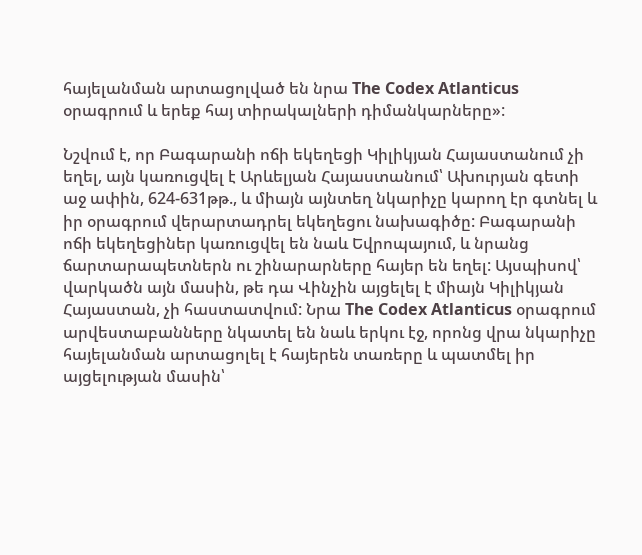հայելանման արտացոլված են նրա The Codex Atlanticus օրագրում և երեք հայ տիրակալների դիմանկարները»:

Նշվում է, որ Բագարանի ոճի եկեղեցի Կիլիկյան Հայաստանում չի եղել, այն կառուցվել է Արևելյան Հայաստանում՝ Ախուրյան գետի աջ ափին, 624-631թթ., և միայն այնտեղ նկարիչը կարող էր գտնել և իր օրագրում վերարտադրել եկեղեցու նախագիծը: Բագարանի ոճի եկեղեցիներ կառուցվել են նաև Եվրոպայում, և նրանց ճարտարապետներն ու շինարարները հայեր են եղել: Այսպիսով՝ վարկածն այն մասին, թե դա Վինչին այցելել է միայն Կիլիկյան Հայաստան, չի հաստատվում: Նրա The Codex Atlanticus օրագրում արվեստաբանները նկատել են նաև երկու էջ, որոնց վրա նկարիչը հայելանման արտացոլել է հայերեն տառերը և պատմել իր այցելության մասին՝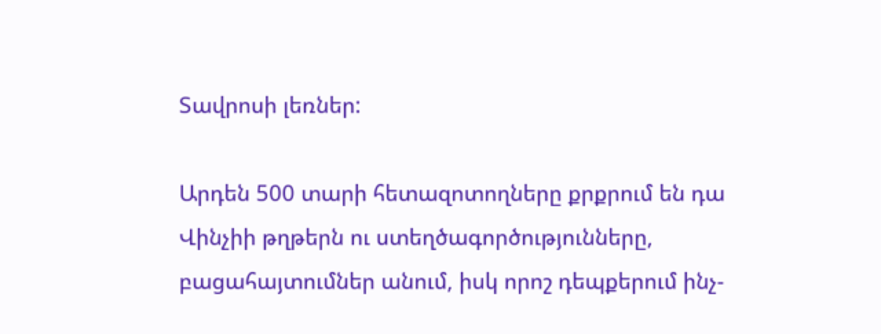Տավրոսի լեռներ:

Արդեն 500 տարի հետազոտողները քրքրում են դա Վինչիի թղթերն ու ստեղծագործությունները, բացահայտումներ անում, իսկ որոշ դեպքերում ինչ-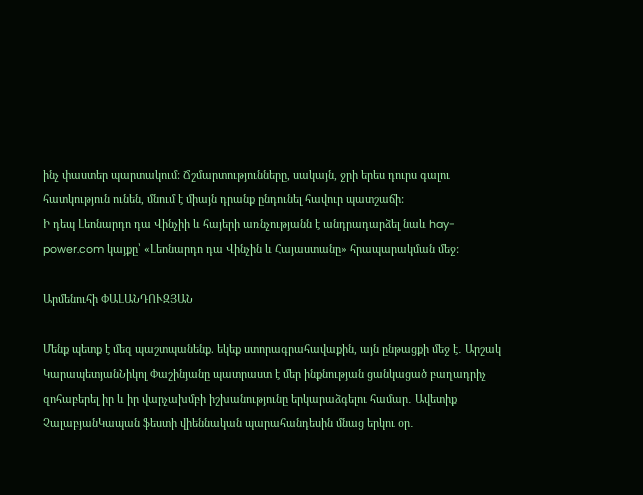ինչ փաստեր պարտակում: Ճշմարտությունները, սակայն, ջրի երես դուրս գալու հատկություն ունեն, մնում է միայն դրանք ընդունել հավուր պատշաճի:
Ի դեպ Լեոնարդո դա Վինչիի և հայերի առնչությանն է անդրադարձել նաև hay-power.com կայքը՝ «Լեոնարդո դա Վինչին և Հայաստանը» հրապարակման մեջ:

Արմենուհի ՓԱԼԱՆԴՈՒԶՅԱՆ

Մենք պետք է մեզ պաշտպանենք. եկեք ստորագրահավաքին, այն ընթացքի մեջ է․ Արշակ ԿարապետյանՆիկոլ Փաշինյանը պատրաստ է մեր ինքնության ցանկացած բաղադրիչ զոհաբերել իր և իր վարչախմբի իշխանությունը երկարաձգելու համար․ Ավետիք ՉալաբյանԿապան ֆեստի վիեննական պարահանդեսին մնաց երկու օր․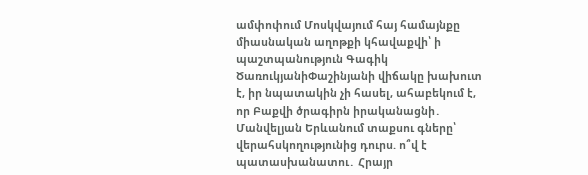ամփոփում Մոսկվայում հայ համայնքը միասնական աղոթքի կհավաքվի՝ ի պաշտպանություն Գագիկ ԾառուկյանիՓաշինյանի վիճակը խախուտ է, իր նպատակին չի հասել, ահաբեկում է, որ Բաքվի ծրագիրն իրականացնի․ Մանվելյան Երևանում տաքսու գները՝ վերահսկողությունից դուրս. ո՞վ է պատասխանատու․ Հրայր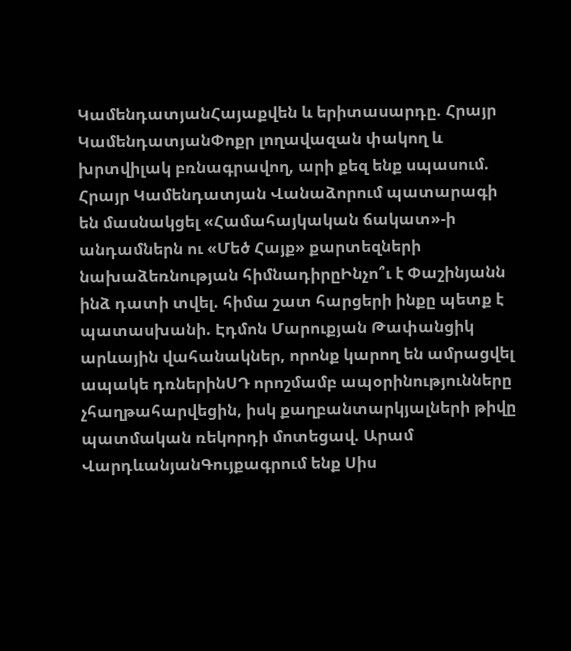ԿամենդատյանՀայաքվեն և երիտասարդը. Հրայր ԿամենդատյանՓոքր լողավազան փակող և խրտվիլակ բռնագրավող, արի քեզ ենք սպասում. Հրայր Կամենդատյան Վանաձորում պատարագի են մասնակցել «Համահայկական ճակատ»-ի անդամներն ու «Մեծ Հայք» քարտեզների նախաձեռնության հիմնադիրըԻնչո՞ւ է Փաշինյանն ինձ դատի տվել. հիմա շատ հարցերի ինքը պետք է պատասխանի. Էդմոն Մարուքյան Թափանցիկ արևային վահանակներ, որոնք կարող են ամրացվել ապակե դռներինՍԴ որոշմամբ ապօրինությունները չհաղթահարվեցին, իսկ քաղբանտարկյալների թիվը պատմական ռեկորդի մոտեցավ. Արամ ՎարդևանյանԳույքագրում ենք Սիս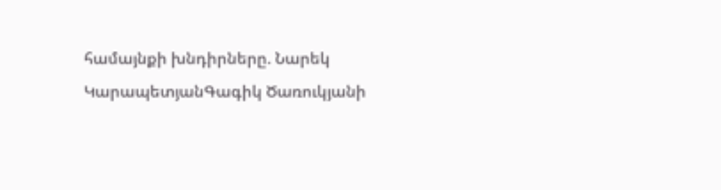համայնքի խնդիրները. Նարեկ ԿարապետյանԳագիկ Ծառուկյանի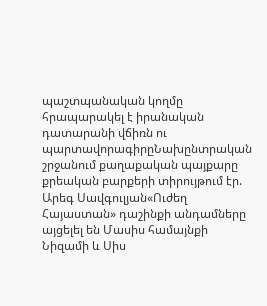պաշտպանական կողմը հրապարակել է իրանական դատարանի վճիռն ու պարտավորագիրըՆախընտրական շրջանում քաղաքական պայքարը քրեական բարքերի տիրույթում էր. Արեգ Սավգուլյան«Ուժեղ Հայաստան» դաշինքի անդամները այցելել են Մասիս համայնքի Նիզամի և Սիս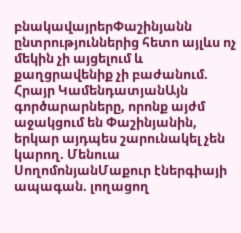բնակավայրերՓաշինյանն ընտրություններից հետո այլևս ոչ մեկին չի այցելում և քաղցրավենիք չի բաժանում. Հրայր ԿամենդատյանԱյն գործարարները, որոնք այժմ աջակցում են Փաշինյանին, երկար այդպես շարունակել չեն կարող. Մենուա ՍողոմոնյանՄաքուր էներգիայի ապագան. լողացող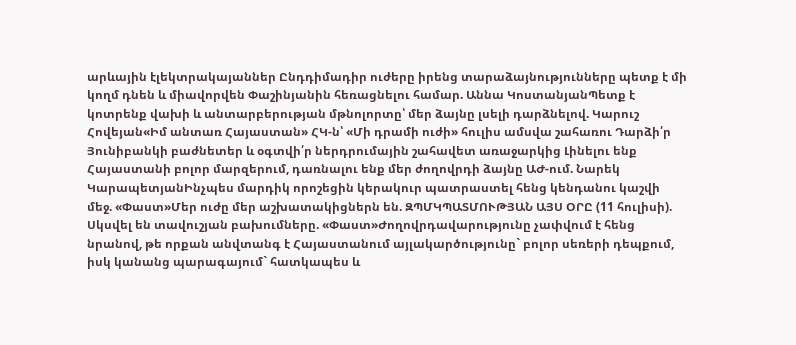արևային էլեկտրակայաններ Ընդդիմադիր ուժերը իրենց տարաձայնությունները պետք է մի կողմ դնեն և միավորվեն Փաշինյանին հեռացնելու համար. Աննա ԿոստանյանՊետք է կոտրենք վախի և անտարբերության մթնոլորտը՝ մեր ձայնը լսելի դարձնելով. Կարուշ Հովեյան«Իմ անտառ Հայաստան» ՀԿ-ն՝ «Մի դրամի ուժի» հուլիս ամսվա շահառու Դարձի՛ր Յունիբանկի բաժնետեր և օգտվի՛ր ներդրումային շահավետ առաջարկից Լինելու ենք Հայաստանի բոլոր մարզերում, դառնալու ենք մեր ժողովրդի ձայնը ԱԺ-ում. Նարեկ ԿարապետյանԻնչպես մարդիկ որոշեցին կերակուր պատրաստել հենց կենդանու կաշվի մեջ. «Փաստ»Մեր ուժը մեր աշխատակիցներն են. ԶՊՄԿՊԱՏՄՈՒԹՅԱՆ ԱՅՍ ՕՐԸ (11 հուլիսի). Սկսվել են տավուշյան բախումները. «Փաստ»Ժողովրդավարությունը չափվում է հենց նրանով, թե որքան անվտանգ է Հայաստանում այլակարծությունը` բոլոր սեռերի դեպքում, իսկ կանանց պարագայում` հատկապես և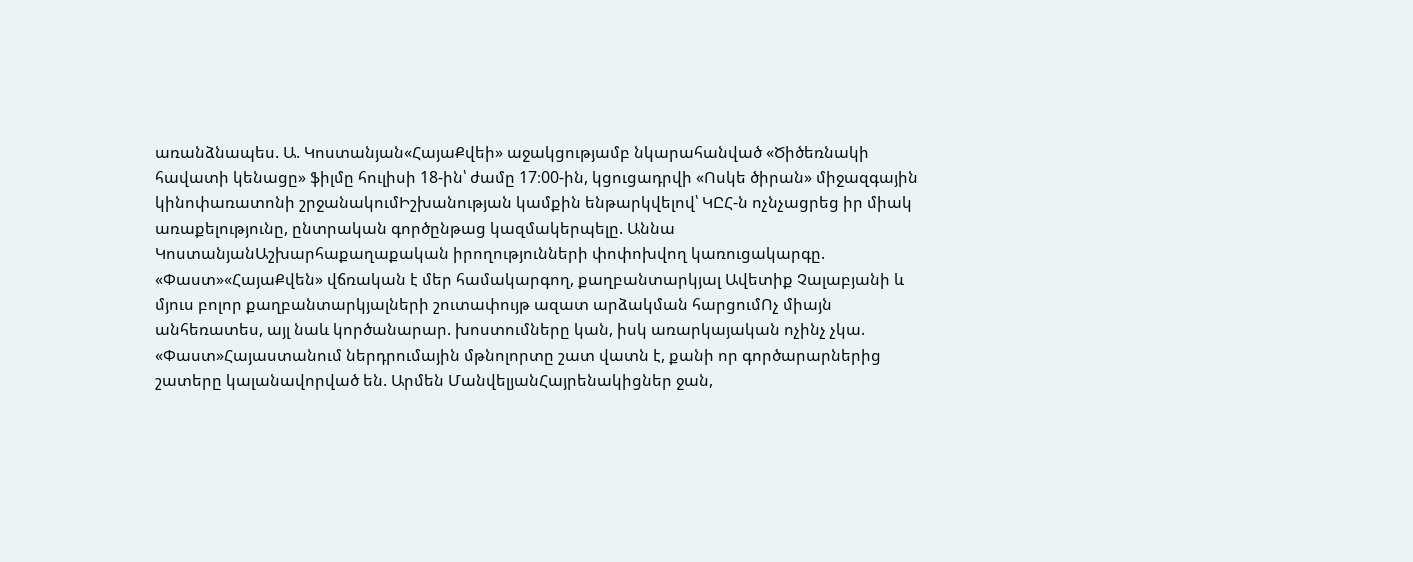առանձնապես. Ա. Կոստանյան«ՀայաՔվեի» աջակցությամբ նկարահանված «Ծիծեռնակի հավատի կենացը» ֆիլմը հուլիսի 18-ին՝ ժամը 17։00-ին, կցուցադրվի «Ոսկե ծիրան» միջազգային կինոփառատոնի շրջանակումԻշխանության կամքին ենթարկվելով՝ ԿԸՀ-ն ոչնչացրեց իր միակ առաքելությունը, ընտրական գործընթաց կազմակերպելը. Աննա ԿոստանյանԱշխարհաքաղաքական իրողությունների փոփոխվող կառուցակարգը. «Փաստ»«ՀայաՔվեն» վճռական է մեր համակարգող, քաղբանտարկյալ Ավետիք Չալաբյանի և մյուս բոլոր քաղբանտարկյալների շուտափույթ ազատ արձակման հարցումՈչ միայն անհեռատես, այլ նաև կործանարար. խոստումները կան, իսկ առարկայական ոչինչ չկա. «Փաստ»Հայաստանում ներդրումային մթնոլորտը շատ վատն է, քանի որ գործարարներից շատերը կալանավորված են. Արմեն ՄանվելյանՀայրենակիցներ ջան,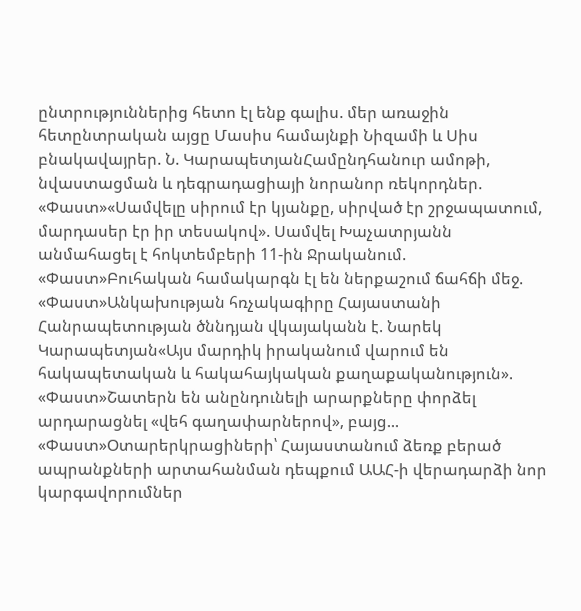ընտրություններից հետո էլ ենք գալիս. մեր առաջին հետընտրական այցը Մասիս համայնքի Նիզամի և Սիս բնակավայրեր. Ն. ԿարապետյանՀամընդհանուր ամոթի, նվաստացման և դեգրադացիայի նորանոր ռեկորդներ. «Փաստ»«Սամվելը սիրում էր կյանքը, սիրված էր շրջապատում, մարդասեր էր իր տեսակով». Սամվել Խաչատրյանն անմահացել է հոկտեմբերի 11-ին Ջրականում. «Փաստ»Բուհական համակարգն էլ են ներքաշում ճահճի մեջ. «Փաստ»Անկախության հռչակագիրը Հայաստանի Հանրապետության ծննդյան վկայականն է. Նարեկ Կարապետյան«Այս մարդիկ իրականում վարում են հակապետական և հակահայկական քաղաքականություն». «Փաստ»Շատերն են անընդունելի արարքները փորձել արդարացնել «վեհ գաղափարներով», բայց... «Փաստ»Օտարերկրացիների՝ Հայաստանում ձեռք բերած ապրանքների արտահանման դեպքում ԱԱՀ-ի վերադարձի նոր կարգավորումներ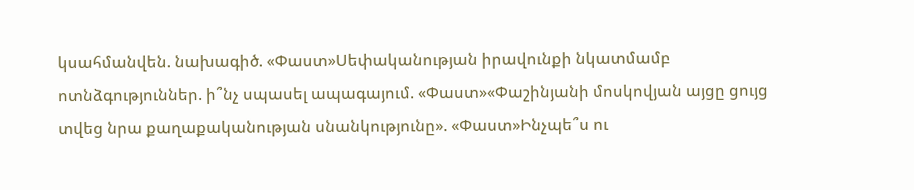կսահմանվեն. նախագիծ. «Փաստ»Սեփականության իրավունքի նկատմամբ ոտնձգություններ. ի՞նչ սպասել ապագայում. «Փաստ»«Փաշինյանի մոսկովյան այցը ցույց տվեց նրա քաղաքականության սնանկությունը». «Փաստ»Ինչպե՞ս ու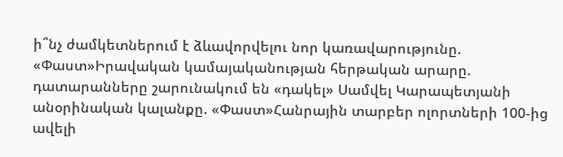ի՞նչ ժամկետներում է ձևավորվելու նոր կառավարությունը. «Փաստ»Իրավական կամայականության հերթական արարը. դատարանները շարունակում են «դակել» Սամվել Կարապետյանի անօրինական կալանքը. «Փաստ»Հանրային տարբեր ոլորտների 100-ից ավելի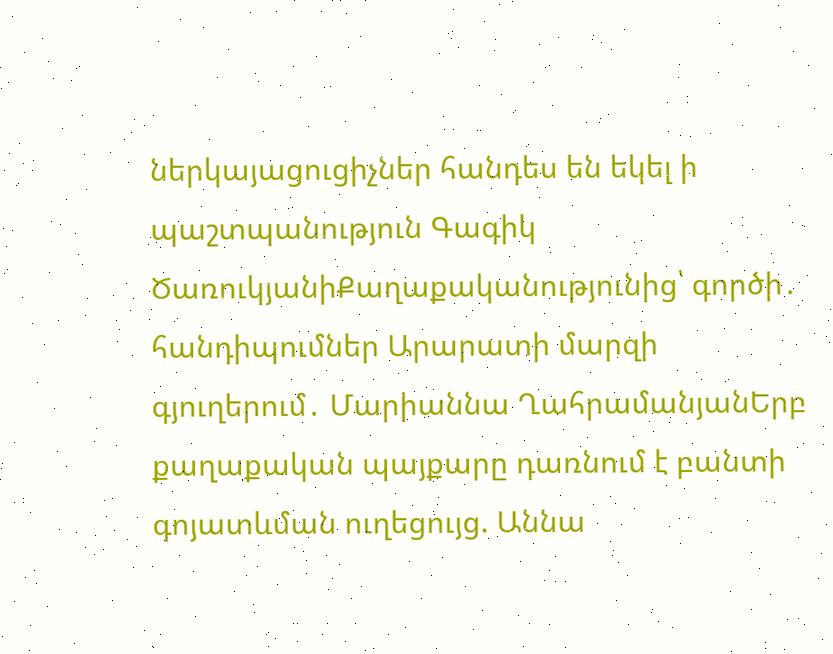ներկայացուցիչներ հանդես են եկել ի պաշտպանություն Գագիկ ԾառուկյանիՔաղաքականությունից՝ գործի․ հանդիպումներ Արարատի մարզի գյուղերում․ Մարիաննա ՂահրամանյանԵրբ քաղաքական պայքարը դառնում է բանտի գոյատևման ուղեցույց. Աննա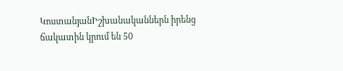ԿոստանյանԻշխանականներն իրենց ճակատին կրում են 50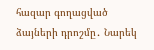հազար գողացված ձայների դրոշմը․ Նարեկ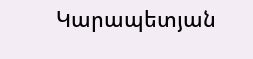Կարապետյան